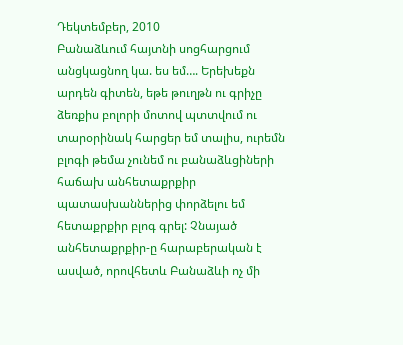Դեկտեմբեր, 2010
Բանաձևում հայտնի սոցհարցում անցկացնող կա. ես եմ…. Երեխեքն արդեն գիտեն, եթե թուղթն ու գրիչը ձեռքիս բոլորի մոտով պտտվում ու տարօրինակ հարցեր եմ տալիս, ուրեմն բլոգի թեմա չունեմ ու բանաձևցիների հաճախ անհետաքրքիր պատասխաններից փորձելու եմ հետաքրքիր բլոգ գրել: Չնայած անհետաքրքիր-ը հարաբերական է ասված, որովհետև Բանաձևի ոչ մի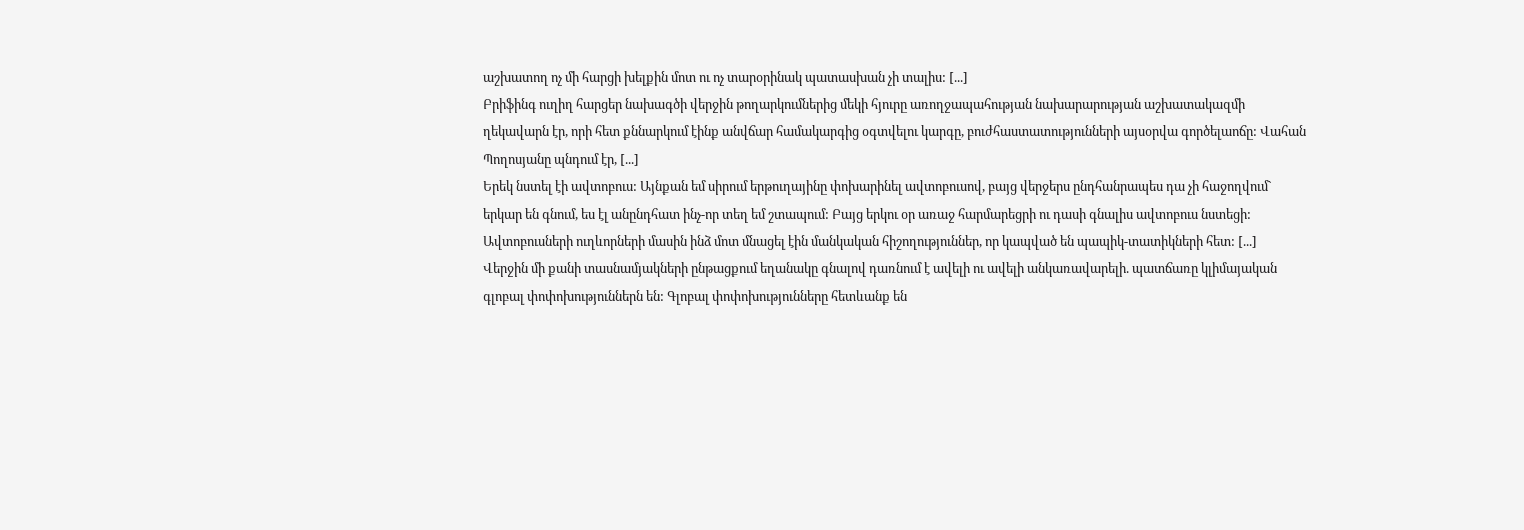աշխատող ոչ մի հարցի խելքին մոտ ու ոչ տարօրինակ պատասխան չի տալիս: [...]
Բրիֆինգ ուղիղ հարցեր նախագծի վերջին թողարկումներից մեկի հյուրը առողջապահության նախարարության աշխատակազմի ղեկավարն էր, որի հետ քննարկում էինք անվճար համակարգից օգտվելու կարգը, բուժհաստատությունների այսօրվա գործելաոճը: Վահան Պողոսյանը պնդում էր, [...]
Երեկ նստել էի ավտոբուս: Այնքան եմ սիրում երթուղայինը փոխարինել ավտոբուսով, բայց վերջերս ընդհանրապես դա չի հաջողվում` երկար են գնում, ես էլ անընդհատ ինչ-որ տեղ եմ շտապում: Բայց երկու օր առաջ հարմարեցրի ու դասի գնալիս ավտոբուս նստեցի: Ավտոբուսների ուղևորների մասին ինձ մոտ մնացել էին մանկական հիշողություններ, որ կապված են պապիկ-տատիկների հետ: [...]
Վերջին մի քանի տասնամյակների ընթացքում եղանակը գնալով դառնում է ավելի ու ավելի անկառավարելի. պատճառը կլիմայական գլոբալ փոփոխություններն են: Գլոբալ փոփոխությունները հետևանք են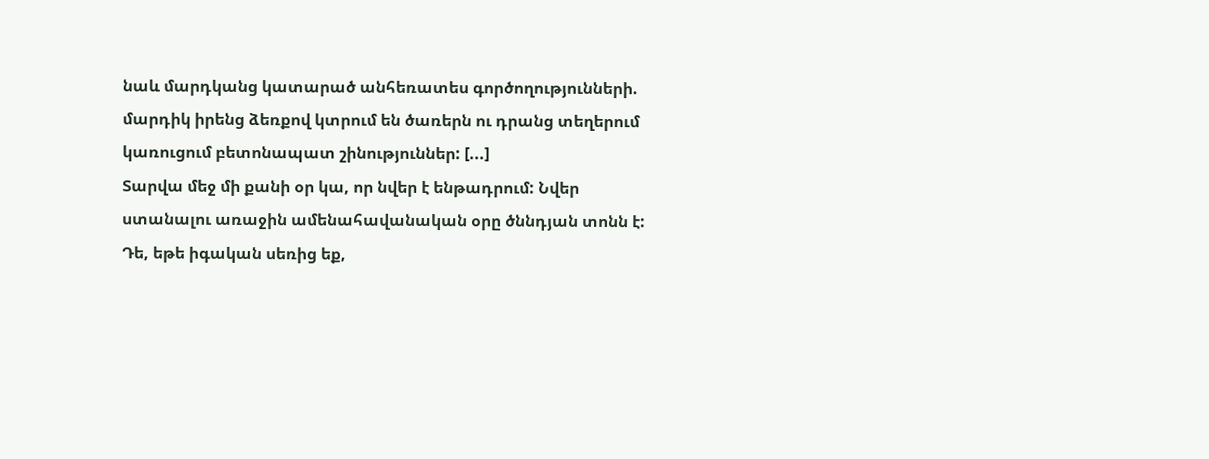նաև մարդկանց կատարած անհեռատես գործողությունների. մարդիկ իրենց ձեռքով կտրում են ծառերն ու դրանց տեղերում կառուցում բետոնապատ շինություններ: [...]
Տարվա մեջ մի քանի օր կա, որ նվեր է ենթադրում: Նվեր ստանալու առաջին ամենահավանական օրը ծննդյան տոնն է: Դե, եթե իգական սեռից եք,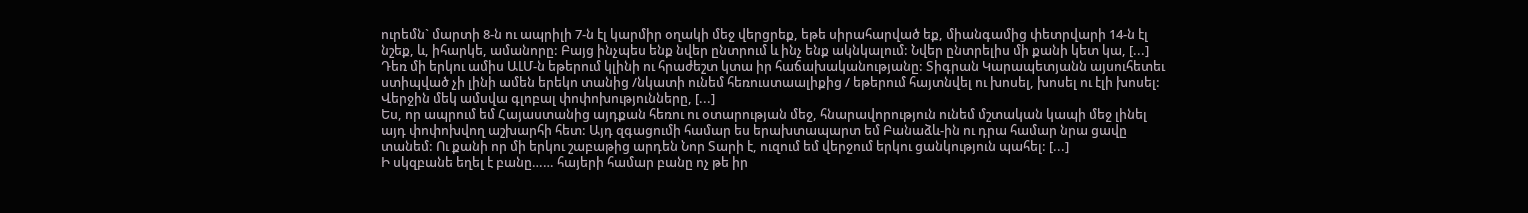ուրեմն` մարտի 8-ն ու ապրիլի 7-ն էլ կարմիր օղակի մեջ վերցրեք, եթե սիրահարված եք, միանգամից փետրվարի 14-ն էլ նշեք, և, իհարկե, ամանորը: Բայց ինչպես ենք նվեր ընտրում և ինչ ենք ակնկալում: Նվեր ընտրելիս մի քանի կետ կա, [...]
Դեռ մի երկու ամիս ԱԼՄ-ն եթերում կլինի ու հրաժեշտ կտա իր հաճախականությանը: Տիգրան Կարապետյանն այսուհետեւ ստիպված չի լինի ամեն երեկո տանից /նկատի ունեմ հեռուստաալիքից / եթերում հայտնվել ու խոսել, խոսել ու էլի խոսել: Վերջին մեկ ամսվա գլոբալ փոփոխությունները, [...]
Ես, որ ապրում եմ Հայաստանից այդքան հեռու ու օտարության մեջ, հնարավորություն ունեմ մշտական կապի մեջ լինել այդ փոփոխվող աշխարհի հետ: Այդ զգացումի համար ես երախտապարտ եմ Բանաձև-ին ու դրա համար նրա ցավը տանեմ: Ու քանի որ մի երկու շաբաթից արդեն Նոր Տարի է, ուզում եմ վերջում երկու ցանկություն պահել: [...]
Ի սկզբանե եղել է բանը…… հայերի համար բանը ոչ թե իր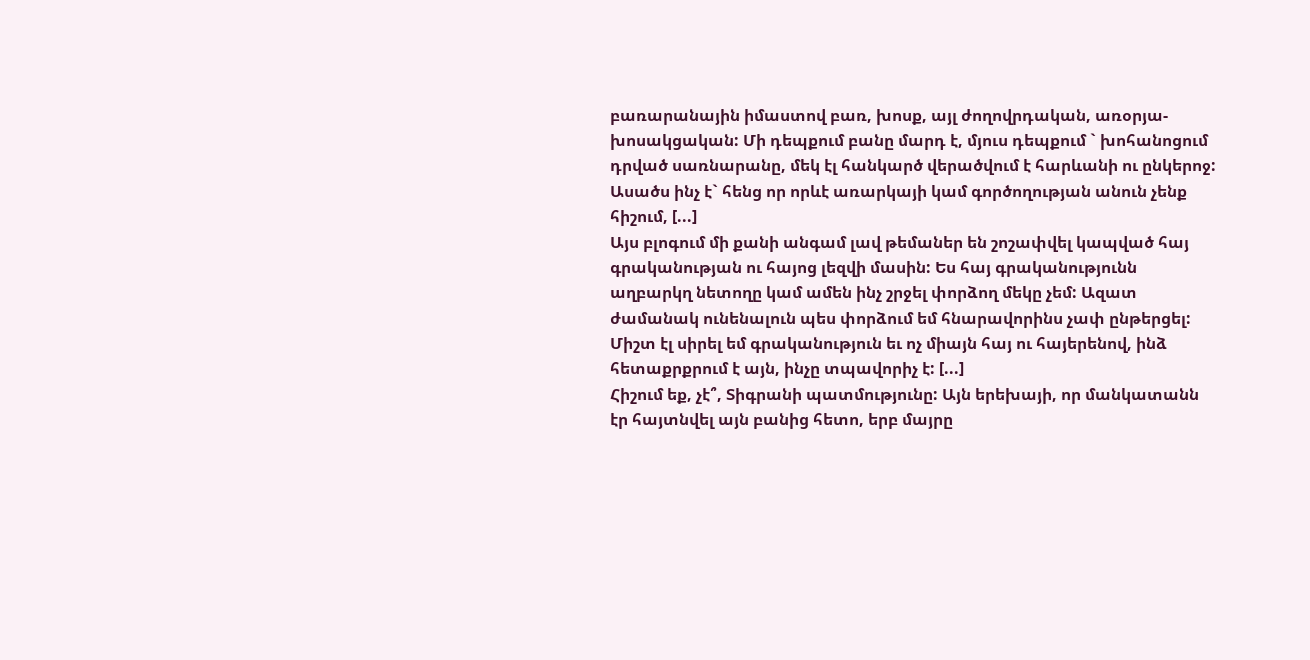բառարանային իմաստով բառ, խոսք, այլ ժողովրդական, առօրյա-խոսակցական: Մի դեպքում բանը մարդ է, մյուս դեպքում ` խոհանոցում դրված սառնարանը, մեկ էլ հանկարծ վերածվում է հարևանի ու ընկերոջ: Ասածս ինչ է` հենց որ որևէ առարկայի կամ գործողության անուն չենք հիշում, [...]
Այս բլոգում մի քանի անգամ լավ թեմաներ են շոշափվել կապված հայ գրականության ու հայոց լեզվի մասին: Ես հայ գրականությունն աղբարկղ նետողը կամ ամեն ինչ շրջել փորձող մեկը չեմ: Ազատ ժամանակ ունենալուն պես փորձում եմ հնարավորինս չափ ընթերցել: Միշտ էլ սիրել եմ գրականություն եւ ոչ միայն հայ ու հայերենով, ինձ հետաքրքրում է այն, ինչը տպավորիչ է: [...]
Հիշում եք, չէ՞, Տիգրանի պատմությունը: Այն երեխայի, որ մանկատանն էր հայտնվել այն բանից հետո, երբ մայրը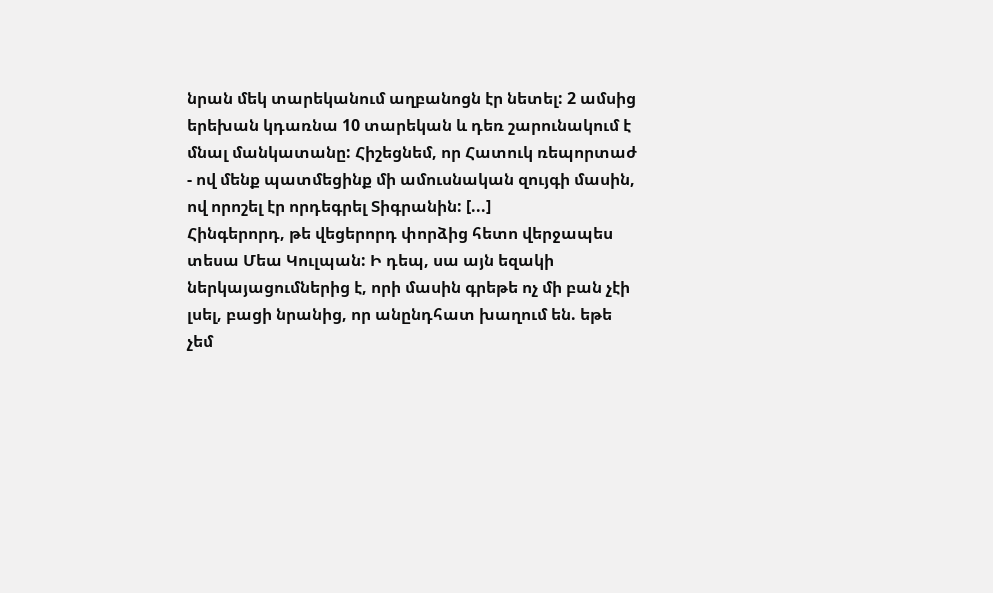նրան մեկ տարեկանում աղբանոցն էր նետել: 2 ամսից երեխան կդառնա 10 տարեկան և դեռ շարունակում է մնալ մանկատանը: Հիշեցնեմ, որ Հատուկ ռեպորտաժ - ով մենք պատմեցինք մի ամուսնական զույգի մասին, ով որոշել էր որդեգրել Տիգրանին: [...]
Հինգերորդ, թե վեցերորդ փորձից հետո վերջապես տեսա Մեա Կուլպան: Ի դեպ, սա այն եզակի ներկայացումներից է, որի մասին գրեթե ոչ մի բան չէի լսել, բացի նրանից, որ անընդհատ խաղում են. եթե չեմ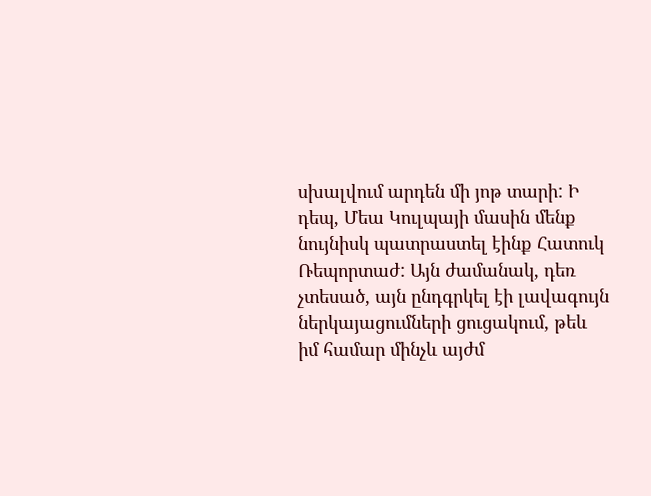սխալվում արդեն մի յոթ տարի: Ի դեպ, Մեա Կուլպայի մասին մենք նույնիսկ պատրաստել էինք Հատուկ Ռեպորտաժ: Այն ժամանակ, դեռ չտեսած, այն ընդգրկել էի լավագույն ներկայացումների ցուցակում, թեև իմ համար մինչև այժմ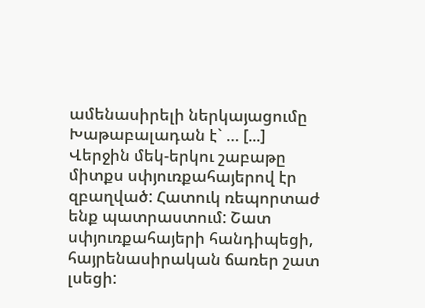ամենասիրելի ներկայացումը Խաթաբալադան է` … [...]
Վերջին մեկ-երկու շաբաթը միտքս սփյուռքահայերով էր զբաղված: Հատուկ ռեպորտաժ ենք պատրաստում: Շատ սփյուռքահայերի հանդիպեցի, հայրենասիրական ճառեր շատ լսեցի: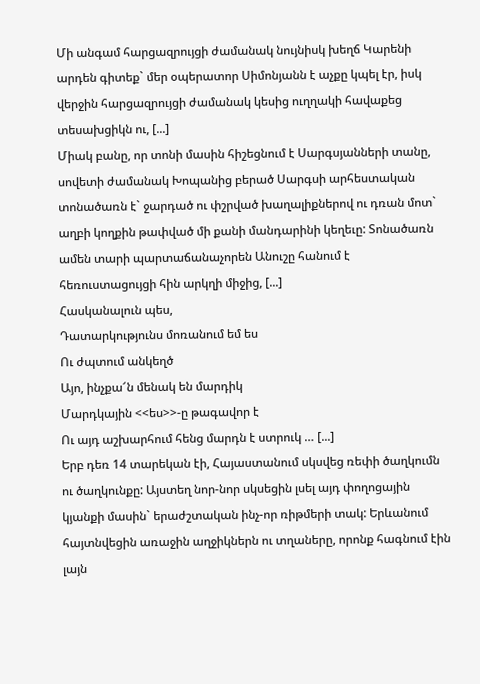Մի անգամ հարցազրույցի ժամանակ նույնիսկ խեղճ Կարենի արդեն գիտեք` մեր օպերատոր Սիմոնյանն է աչքը կպել էր, իսկ վերջին հարցազրույցի ժամանակ կեսից ուղղակի հավաքեց տեսախցիկն ու, [...]
Միակ բանը, որ տոնի մասին հիշեցնում է Սարգսյանների տանը, սովետի ժամանակ Խոպանից բերած Սարգսի արհեստական տոնածառն է` ջարդած ու փշրված խաղալիքներով ու դռան մոտ` աղբի կողքին թափված մի քանի մանդարինի կեղեւը: Տոնածառն ամեն տարի պարտաճանաչորեն Անուշը հանում է հեռուստացույցի հին արկղի միջից, [...]
Հասկանալուն պես,
Դատարկությունս մոռանում եմ ես
Ու ժպտում անկեղծ
Այո, ինչքա՜ն մենակ են մարդիկ
Մարդկային <<ես>>-ը թագավոր է
Ու այդ աշխարհում հենց մարդն է ստրուկ … [...]
Երբ դեռ 14 տարեկան էի, Հայաստանում սկսվեց ռեփի ծաղկումն ու ծաղկունքը: Այստեղ նոր-նոր սկսեցին լսել այդ փողոցային կյանքի մասին` երաժշտական ինչ-որ ռիթմերի տակ: Երևանում հայտնվեցին առաջին աղջիկներն ու տղաները, որոնք հագնում էին լայն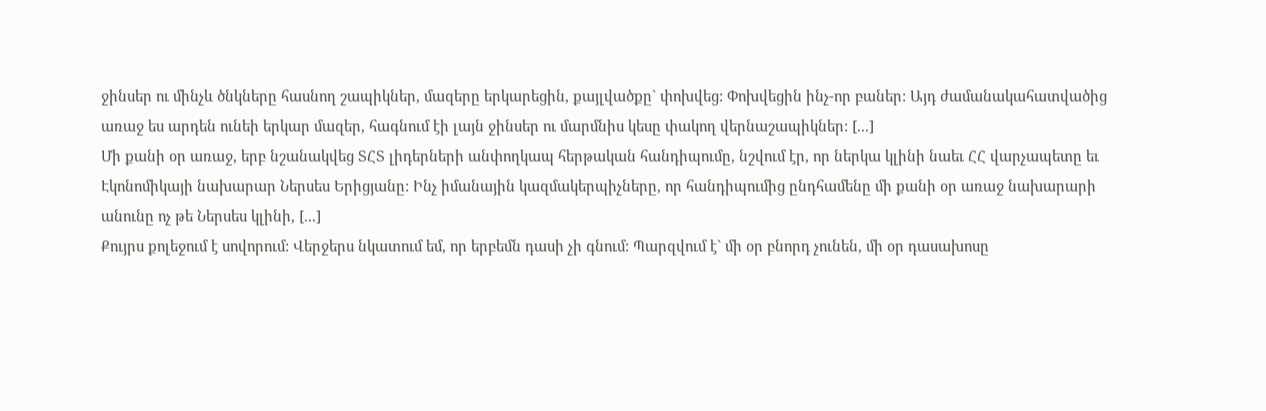ջինսեր ու մինչև ծնկները հասնող շապիկներ, մազերը երկարեցին, քայլվածքը` փոխվեց: Փոխվեցին ինչ-որ բաներ: Այդ ժամանակահատվածից առաջ ես արդեն ունեի երկար մազեր, հագնում էի լայն ջինսեր ու մարմնիս կեսը փակող վերնաշապիկներ: [...]
Մի քանի օր առաջ, երբ նշանակվեց ՏՀՏ լիդերների անփողկապ հերթական հանդիպումը, նշվում էր, որ ներկա կլինի նաեւ ՀՀ վարչապետը եւ Էկոնոմիկայի նախարար Ներսես Երիցյանը: Ինչ իմանային կազմակերպիչները, որ հանդիպումից ընդհամենը մի քանի օր առաջ նախարարի անունը ոչ թե Ներսես կլինի, [...]
Քույրս քոլեջում է սովորում: Վերջերս նկատում եմ, որ երբեմն դասի չի գնում: Պարզվում է` մի օր բնորդ չունեն, մի օր դասախոսը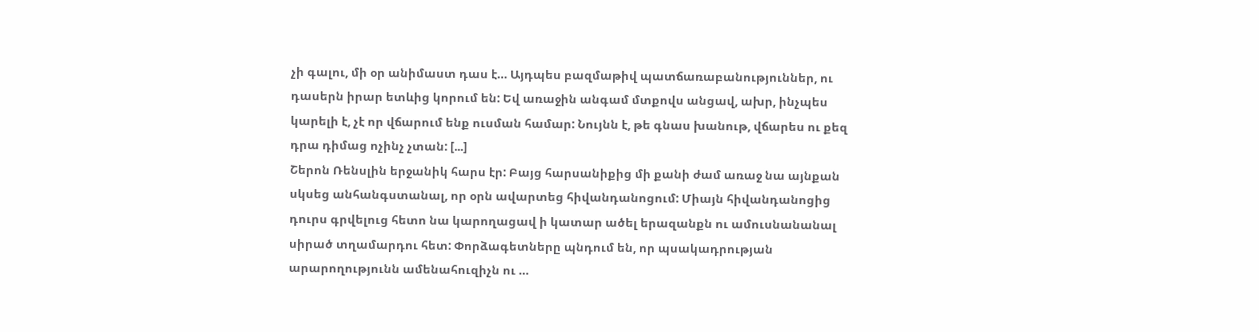չի գալու, մի օր անիմաստ դաս է… Այդպես բազմաթիվ պատճառաբանություններ, ու դասերն իրար ետևից կորում են: Եվ առաջին անգամ մտքովս անցավ, ախր, ինչպես կարելի է, չէ որ վճարում ենք ուսման համար: Նույնն է, թե գնաս խանութ, վճարես ու քեզ դրա դիմաց ոչինչ չտան: [...]
Շերոն Ռենսլին երջանիկ հարս էր: Բայց հարսանիքից մի քանի ժամ առաջ նա այնքան սկսեց անհանգստանալ, որ օրն ավարտեց հիվանդանոցում: Միայն հիվանդանոցից դուրս գրվելուց հետո նա կարողացավ ի կատար ածել երազանքն ու ամուսնանանալ սիրած տղամարդու հետ: Փորձագետները պնդում են, որ պսակադրության արարողությունն ամենահուզիչն ու …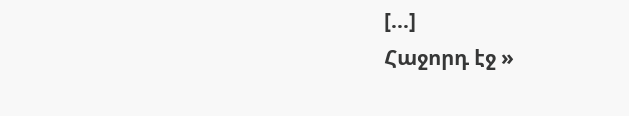[...]
Հաջորդ էջ »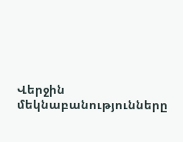Վերջին մեկնաբանությունները